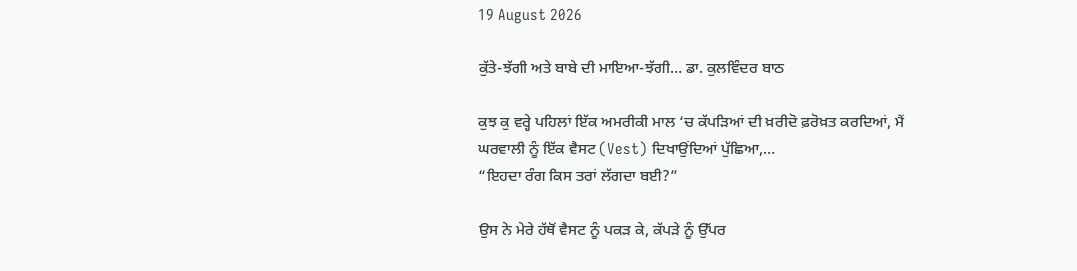19 August 2026

ਕੁੱਤੇ-ਝੱਗੀ ਅਤੇ ਬਾਬੇ ਦੀ ਮਾਇਆ-ਝੱਗੀ… ਡਾ. ਕੁਲਵਿੰਦਰ ਬਾਠ

ਕੁਝ ਕੁ ਵਰ੍ਹੇ ਪਹਿਲਾਂ ਇੱਕ ਅਮਰੀਕੀ ਮਾਲ ‘ਚ ਕੱਪੜਿਆਂ ਦੀ ਖ਼ਰੀਦੋ ਫ਼ਰੋਖ਼ਤ ਕਰਦਿਆਂ, ਮੈਂ ਘਰਵਾਲੀ ਨੂੰ ਇੱਕ ਵੈਸਟ (Vest) ਦਿਖਾਉਂਦਿਆਂ ਪੁੱਛਿਆ,…
“ਇਹਦਾ ਰੰਗ ਕਿਸ ਤਰਾਂ ਲੱਗਦਾ ਬਈ?”

ਉਸ ਨੇ ਮੇਰੇ ਹੱਥੋਂ ਵੈਸਟ ਨੂੰ ਪਕੜ ਕੇ, ਕੱਪੜੇ ਨੂੰ ਉੱਪਰ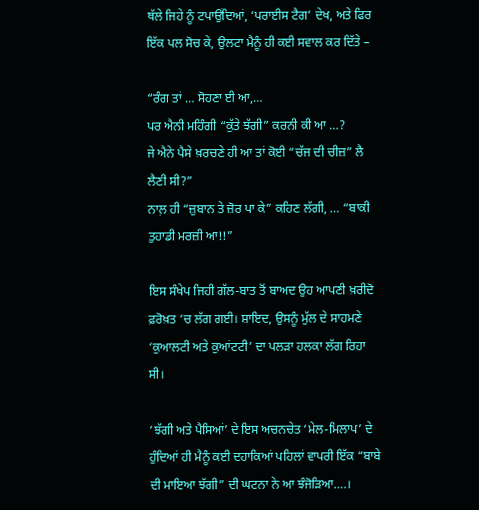ਥੱਲੇ ਜਿਹੇ ਨੂੰ ਟਪਾਉਂਦਿਆਂ, ‘ਪਰਾਈਸ ਟੈਗ’ ਦੇਖ, ਅਤੇ ਫਿਰ ਇੱਕ ਪਲ ਸੋਚ ਕੇ, ਉਲਟਾ ਮੈਨੂੰ ਹੀ ਕਈ ਸਵਾਲ ਕਰ ਦਿੱਤੇ –

“ਰੰਗ ਤਾਂ … ਸੋਹਣਾ ਈ ਆ,…
ਪਰ ਐਨੀ ਮਹਿੰਗੀ “ਕੁੱਤੇ ਝੱਗੀ” ਕਰਨੀ ਕੀ ਆ …?
ਜੇ ਐਨੇ ਪੈਸੇ ਖ਼ਰਚਣੇ ਹੀ ਆ ਤਾਂ ਕੋਈ “ਚੱਜ ਦੀ ਚੀਜ਼” ਲੈ ਲੈਣੀ ਸੀ?”
ਨਾਲ਼ ਹੀ “ਜ਼ੁਬਾਨ ਤੇ ਜ਼ੋਰ ਪਾ ਕੇ” ਕਹਿਣ ਲੱਗੀ, … “ਬਾਕੀ ਤੁਹਾਡੀ ਮਰਜ਼ੀ ਆ!!”

ਇਸ ਸੰਖੇਪ ਜਿਹੀ ਗੱਲ-ਬਾਤ ਤੋਂ ਬਾਅਦ ਉਹ ਆਪਣੀ ਖ਼ਰੀਦੋ ਫ਼ਰੋਖ਼ਤ ‘ਚ ਲੱਗ ਗਈ। ਸ਼ਾਇਦ, ਉਸਨੂੰ ਮੁੱਲ ਦੇ ਸਾਹਮਣੇ ‘ਕੁਆਲਟੀ ਅਤੇ ਕੁਆਂਟਟੀ’ ਦਾ ਪਲੜਾ ਹਲਕਾ ਲੱਗ ਰਿਹਾ ਸੀ।

‘ਝੱਗੀ ਅਤੇ ਪੈਸਿਆਂ’ ਦੇ ਇਸ ਅਚਨਚੇਤ ‘ਮੇਲ-ਮਿਲਾਪ’ ਦੇ ਹੁੰਦਿਆਂ ਹੀ ਮੈਨੂੰ ਕਈ ਦਹਾਕਿਆਂ ਪਹਿਲਾਂ ਵਾਪਰੀ ਇੱਕ “ਬਾਬੇ ਦੀ ਮਾਇਆ ਝੱਗੀ” ਦੀ ਘਟਨਾ ਨੇ ਆ ਝੰਜੋੜਿਆ….।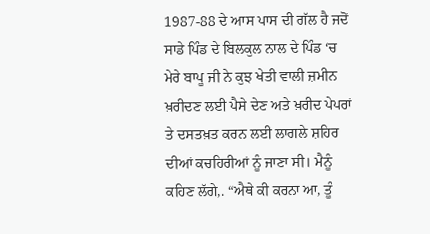1987-88 ਦੇ ਆਸ ਪਾਸ ਦੀ ਗੱਲ ਹੈ ਜਦੋਂ ਸਾਡੇ ਪਿੰਡ ਦੇ ਬਿਲਕੁਲ ਨਾਲ ਦੇ ਪਿੰਡ ‘ਚ ਮੇਰੇ ਬਾਪੂ ਜੀ ਨੇ ਕੁਝ ਖੇਤੀ ਵਾਲੀ ਜ਼ਮੀਨ ਖ਼ਰੀਦਣ ਲਈ ਪੈਸੇ ਦੇਣ ਅਤੇ ਖ਼ਰੀਦ ਪੇਪਰਾਂ ਤੇ ਦਸਤਖ਼ਤ ਕਰਨ ਲਈ ਲਾਗਲੇ ਸ਼ਹਿਰ ਦੀਆਂ ਕਚਹਿਰੀਆਂ ਨੂੰ ਜਾਣਾ ਸੀ। ਮੈਨੂੰ ਕਹਿਣ ਲੱਗੇ,. “ਐਥੇ ਕੀ ਕਰਨਾ ਆ, ਤੂੰ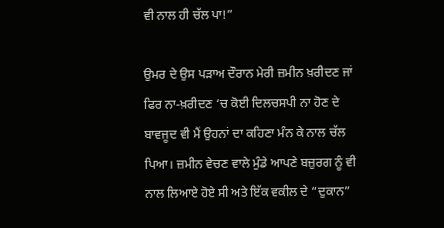ਵੀ ਨਾਲ ਹੀ ਚੱਲ ਪਾ!”

ਉਮਰ ਦੇ ਉਸ ਪੜਾਅ ਦੌਰਾਨ ਮੇਰੀ ਜ਼ਮੀਨ ਖ਼ਰੀਦਣ ਜਾਂ ਫਿਰ ਨਾ-ਖ਼ਰੀਦਣ ‘ਚ ਕੋਈ ਦਿਲਚਸਪੀ ਨਾ ਹੋਣ ਦੇ ਬਾਵਜੂਦ ਵੀ ਮੈਂ ਉਹਨਾਂ ਦਾ ਕਹਿਣਾ ਮੰਨ ਕੇ ਨਾਲ ਚੱਲ ਪਿਆ। ਜ਼ਮੀਨ ਵੇਚਣ ਵਾਲੇ ਮੁੰਡੇ ਆਪਣੇ ਬਜ਼ੁਰਗ ਨੂੰ ਵੀ ਨਾਲ ਲਿਆਏ ਹੋਏ ਸੀ ਅਤੇ ਇੱਕ ਵਕੀਲ ਦੇ “ਦੁਕਾਨ”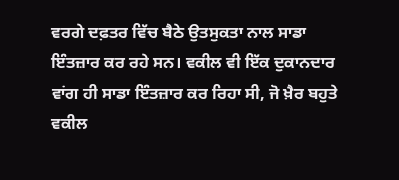ਵਰਗੇ ਦਫ਼ਤਰ ਵਿੱਚ ਬੈਠੇ ਉਤਸੁਕਤਾ ਨਾਲ ਸਾਡਾ ਇੰਤਜ਼ਾਰ ਕਰ ਰਹੇ ਸਨ। ਵਕੀਲ ਵੀ ਇੱਕ ਦੁਕਾਨਦਾਰ ਵਾਂਗ ਹੀ ਸਾਡਾ ਇੰਤਜ਼ਾਰ ਕਰ ਰਿਹਾ ਸੀ, ਜੋ ਖ਼ੈਰ ਬਹੁਤੇ ਵਕੀਲ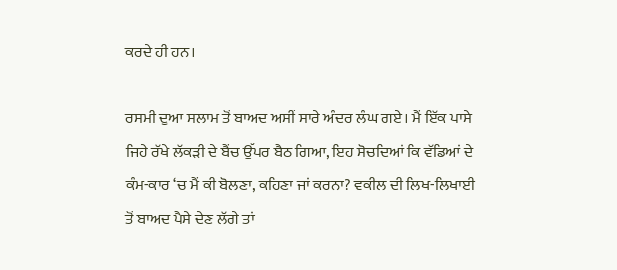ਕਰਦੇ ਹੀ ਹਨ।

ਰਸਮੀ ਦੁਆ ਸਲਾਮ ਤੋਂ ਬਾਅਦ ਅਸੀਂ ਸਾਰੇ ਅੰਦਰ ਲੰਘ ਗਏ। ਮੈਂ ਇੱਕ ਪਾਸੇ ਜਿਹੇ ਰੱਖੇ ਲੱਕੜੀ ਦੇ ਬੈਂਚ ਉੱਪਰ ਬੈਠ ਗਿਆ, ਇਹ ਸੋਚਦਿਆਂ ਕਿ ਵੱਡਿਆਂ ਦੇ ਕੰਮ-ਕਾਰ ‘ਚ ਮੈਂ ਕੀ ਬੋਲਣਾ, ਕਹਿਣਾ ਜਾਂ ਕਰਨਾ? ਵਕੀਲ ਦੀ ਲਿਖ-ਲਿਖਾਈ ਤੋਂ ਬਾਅਦ ਪੈਸੇ ਦੇਣ ਲੱਗੇ ਤਾਂ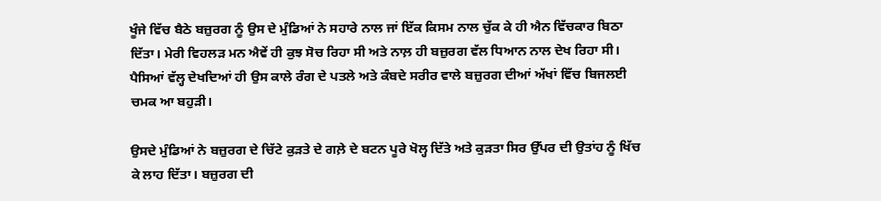ਖੂੰਜੇ ਵਿੱਚ ਬੈਠੇ ਬਜ਼ੁਰਗ ਨੂੰ ਉਸ ਦੇ ਮੁੰਡਿਆਂ ਨੇ ਸਹਾਰੇ ਨਾਲ ਜਾਂ ਇੱਕ ਕਿਸਮ ਨਾਲ ਚੁੱਕ ਕੇ ਹੀ ਐਨ ਵਿੱਚਕਾਰ ਬਿਠਾ ਦਿੱਤਾ। ਮੇਰੀ ਵਿਹਲੜ ਮਨ ਐਵੇਂ ਹੀ ਕੁਝ ਸੋਚ ਰਿਹਾ ਸੀ ਅਤੇ ਨਾਲ਼ ਹੀ ਬਜ਼ੁਰਗ ਵੱਲ ਧਿਆਨ ਨਾਲ ਦੇਖ ਰਿਹਾ ਸੀ। ਪੈਸਿਆਂ ਵੱਲ੍ਹ ਦੇਖਦਿਆਂ ਹੀ ਉਸ ਕਾਲੇ ਰੰਗ ਦੇ ਪਤਲੇ ਅਤੇ ਕੰਬਦੇ ਸਰੀਰ ਵਾਲੇ ਬਜ਼ੁਰਗ ਦੀਆਂ ਅੱਖਾਂ ਵਿੱਚ ਬਿਜਲਈ ਚਮਕ ਆ ਬਹੁੜੀ।

ਉਸਦੇ ਮੁੰਡਿਆਂ ਨੇ ਬਜ਼ੁਰਗ ਦੇ ਚਿੱਟੇ ਕੁੜਤੇ ਦੇ ਗਲ਼ੇ ਦੇ ਬਟਨ ਪੂਰੇ ਖੋਲ੍ਹ ਦਿੱਤੇ ਅਤੇ ਕੁੜਤਾ ਸਿਰ ਉੱਪਰ ਦੀ ਉਤਾਂਹ ਨੂੰ ਖਿੱਚ ਕੇ ਲਾਹ ਦਿੱਤਾ। ਬਜ਼ੁਰਗ ਦੀ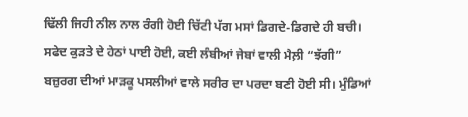ਢਿੱਲੀ ਜਿਹੀ ਨੀਲ ਨਾਲ ਰੰਗੀ ਹੋਈ ਚਿੱਟੀ ਪੱਗ ਮਸਾਂ ਡਿਗਦੇ-ਡਿਗਦੇ ਹੀ ਬਚੀ। ਸਫੇਦ ਕੁੜਤੇ ਦੇ ਹੇਠਾਂ ਪਾਈ ਹੋਈ, ਕਈ ਲੰਬੀਆਂ ਜੇਬਾਂ ਵਾਲੀ ਮੈਲ਼ੀ “ਝੱਗੀ” ਬਜ਼ੁਰਗ ਦੀਆਂ ਮਾੜਕੂ ਪਸਲੀਆਂ ਵਾਲੇ ਸਰੀਰ ਦਾ ਪਰਦਾ ਬਣੀ ਹੋਈ ਸੀ। ਮੁੰਡਿਆਂ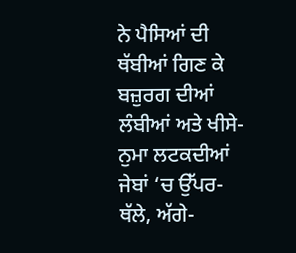ਨੇ ਪੈਸਿਆਂ ਦੀ ਥੱਬੀਆਂ ਗਿਣ ਕੇ ਬਜ਼ੁਰਗ ਦੀਆਂ ਲੰਬੀਆਂ ਅਤੇ ਖੀਸੇ-ਨੁਮਾ ਲਟਕਦੀਆਂ ਜੇਬਾਂ ‘ਚ ਉੱਪਰ-ਥੱਲੇ, ਅੱਗੇ-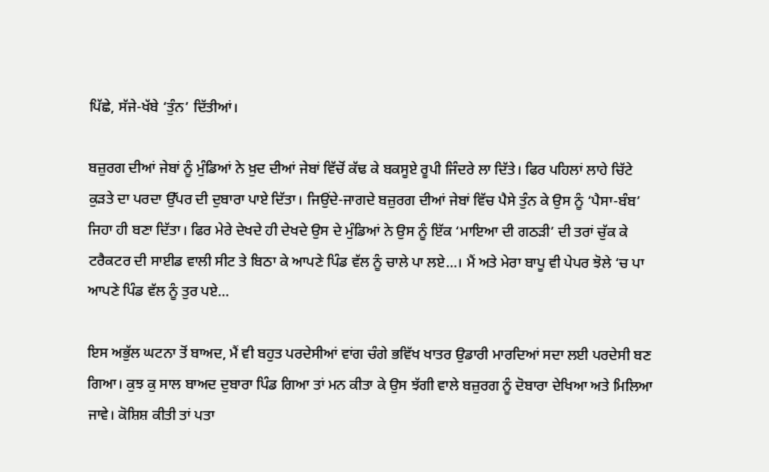ਪਿੱਛੇ, ਸੱਜੇ-ਖੱਬੇ ‘ਤੁੰਨ’ ਦਿੱਤੀਆਂ।

ਬਜ਼ੁਰਗ ਦੀਆਂ ਜੇਬਾਂ ਨੂੰ ਮੁੰਡਿਆਂ ਨੇ ਖ਼ੁਦ ਦੀਆਂ ਜੇਬਾਂ ਵਿੱਚੋਂ ਕੱਢ ਕੇ ਬਕਸੂਏ ਰੂਪੀ ਜਿੰਦਰੇ ਲਾ ਦਿੱਤੇ। ਫਿਰ ਪਹਿਲਾਂ ਲਾਹੇ ਚਿੱਟੇ ਕੁੜਤੇ ਦਾ ਪਰਦਾ ਉੱਪਰ ਦੀ ਦੁਬਾਰਾ ਪਾਏ ਦਿੱਤਾ। ਜਿਉਂਦੇ-ਜਾਗਦੇ ਬਜ਼ੁਰਗ ਦੀਆਂ ਜੇਬਾਂ ਵਿੱਚ ਪੈਸੇ ਤੁੰਨ ਕੇ ਉਸ ਨੂੰ ‘ਪੈਸਾ-ਬੰਬ’ ਜਿਹਾ ਹੀ ਬਣਾ ਦਿੱਤਾ। ਫਿਰ ਮੇਰੇ ਦੇਖਦੇ ਹੀ ਦੇਖਦੇ ਉਸ ਦੇ ਮੁੰਡਿਆਂ ਨੇ ਉਸ ਨੂੰ ਇੱਕ ‘ਮਾਇਆ ਦੀ ਗਠੜੀ’ ਦੀ ਤਰਾਂ ਚੁੱਕ ਕੇ ਟਰੈਕਟਰ ਦੀ ਸਾਈਡ ਵਾਲੀ ਸੀਟ ਤੇ ਬਿਠਾ ਕੇ ਆਪਣੇ ਪਿੰਡ ਵੱਲ ਨੂੰ ਚਾਲੇ ਪਾ ਲਏ…। ਮੈਂ ਅਤੇ ਮੇਰਾ ਬਾਪੂ ਵੀ ਪੇਪਰ ਝੋਲੇ ‘ਚ ਪਾ ਆਪਣੇ ਪਿੰਡ ਵੱਲ ਨੂੰ ਤੁਰ ਪਏ…

ਇਸ ਅਭੁੱਲ ਘਟਨਾ ਤੋਂ ਬਾਅਦ, ਮੈਂ ਵੀ ਬਹੁਤ ਪਰਦੇਸੀਆਂ ਵਾਂਗ ਚੰਗੇ ਭਵਿੱਖ ਖਾਤਰ ਉਡਾਰੀ ਮਾਰਦਿਆਂ ਸਦਾ ਲਈ ਪਰਦੇਸੀ ਬਣ ਗਿਆ। ਕੁਝ ਕੁ ਸਾਲ ਬਾਅਦ ਦੁਬਾਰਾ ਪਿੰਡ ਗਿਆ ਤਾਂ ਮਨ ਕੀਤਾ ਕੇ ਉਸ ਝੱਗੀ ਵਾਲੇ ਬਜ਼ੁਰਗ ਨੂੰ ਦੋਬਾਰਾ ਦੇਖਿਆ ਅਤੇ ਮਿਲਿਆ ਜਾਵੇ। ਕੋਸ਼ਿਸ਼ ਕੀਤੀ ਤਾਂ ਪਤਾ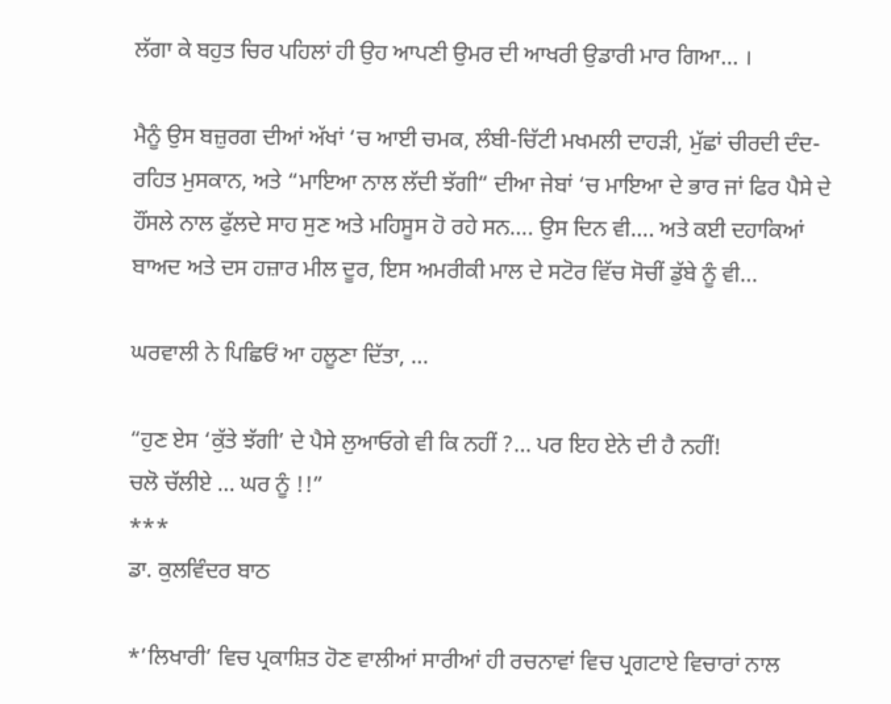ਲੱਗਾ ਕੇ ਬਹੁਤ ਚਿਰ ਪਹਿਲਾਂ ਹੀ ਉਹ ਆਪਣੀ ਉਮਰ ਦੀ ਆਖਰੀ ਉਡਾਰੀ ਮਾਰ ਗਿਆ… ।

ਮੈਨੂੰ ਉਸ ਬਜ਼ੁਰਗ ਦੀਆਂ ਅੱਖਾਂ ‘ਚ ਆਈ ਚਮਕ, ਲੰਬੀ-ਚਿੱਟੀ ਮਖਮਲੀ ਦਾਹੜੀ, ਮੁੱਛਾਂ ਚੀਰਦੀ ਦੰਦ-ਰਹਿਤ ਮੁਸਕਾਨ, ਅਤੇ “ਮਾਇਆ ਨਾਲ ਲੱਦੀ ਝੱਗੀ“ ਦੀਆ ਜੇਬਾਂ ‘ਚ ਮਾਇਆ ਦੇ ਭਾਰ ਜਾਂ ਫਿਰ ਪੈਸੇ ਦੇ ਹੌਂਸਲੇ ਨਾਲ ਫੁੱਲਦੇ ਸਾਹ ਸੁਣ ਅਤੇ ਮਹਿਸੂਸ ਹੋ ਰਹੇ ਸਨ…. ਉਸ ਦਿਨ ਵੀ…. ਅਤੇ ਕਈ ਦਹਾਕਿਆਂ ਬਾਅਦ ਅਤੇ ਦਸ ਹਜ਼ਾਰ ਮੀਲ ਦੂਰ, ਇਸ ਅਮਰੀਕੀ ਮਾਲ ਦੇ ਸਟੋਰ ਵਿੱਚ ਸੋਚੀਂ ਡੁੱਬੇ ਨੂੰ ਵੀ…

ਘਰਵਾਲੀ ਨੇ ਪਿਛਿਓਂ ਆ ਹਲੂਣਾ ਦਿੱਤਾ, …

“ਹੁਣ ਏਸ ‘ਕੁੱਤੇ ਝੱਗੀ’ ਦੇ ਪੈਸੇ ਲੁਆਓਗੇ ਵੀ ਕਿ ਨਹੀਂ ?… ਪਰ ਇਹ ਏਨੇ ਦੀ ਹੈ ਨਹੀਂ!
ਚਲੋ ਚੱਲੀਏ … ਘਰ ਨੂੰ !!”
***
ਡਾ. ਕੁਲਵਿੰਦਰ ਬਾਠ

*’ਲਿਖਾਰੀ’ ਵਿਚ ਪ੍ਰਕਾਸ਼ਿਤ ਹੋਣ ਵਾਲੀਆਂ ਸਾਰੀਆਂ ਹੀ ਰਚਨਾਵਾਂ ਵਿਚ ਪ੍ਰਗਟਾਏ ਵਿਚਾਰਾਂ ਨਾਲ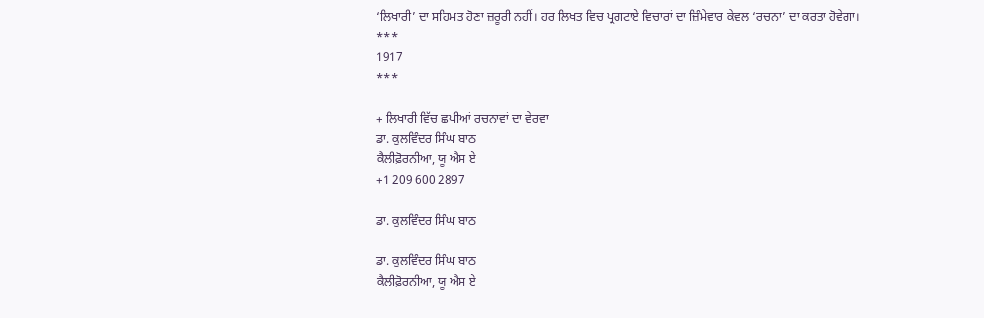‘ਲਿਖਾਰੀ’ ਦਾ ਸਹਿਮਤ ਹੋਣਾ ਜ਼ਰੂਰੀ ਨਹੀਂ। ਹਰ ਲਿਖਤ ਵਿਚ ਪ੍ਰਗਟਾਏ ਵਿਚਾਰਾਂ ਦਾ ਜ਼ਿੰਮੇਵਾਰ ਕੇਵਲ ‘ਰਚਨਾ’ ਦਾ ਕਰਤਾ ਹੋਵੇਗਾ।
***
1917
***

+ ਲਿਖਾਰੀ ਵਿੱਚ ਛਪੀਆਂ ਰਚਨਾਵਾਂ ਦਾ ਵੇਰਵਾ
ਡਾ. ਕੁਲਵਿੰਦਰ ਸਿੰਘ ਬਾਠ
ਕੈਲੀਫ਼ੋਰਨੀਆ, ਯੂ ਐਸ ਏ
+1 209 600 2897

ਡਾ. ਕੁਲਵਿੰਦਰ ਸਿੰਘ ਬਾਠ

ਡਾ. ਕੁਲਵਿੰਦਰ ਸਿੰਘ ਬਾਠ
ਕੈਲੀਫ਼ੋਰਨੀਆ, ਯੂ ਐਸ ਏ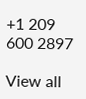+1 209 600 2897

View all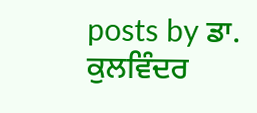posts by ਡਾ. ਕੁਲਵਿੰਦਰ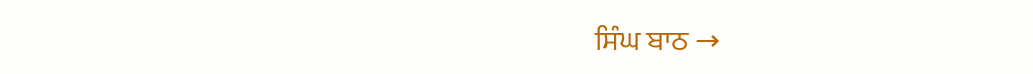ਸਿੰਘ ਬਾਠ →